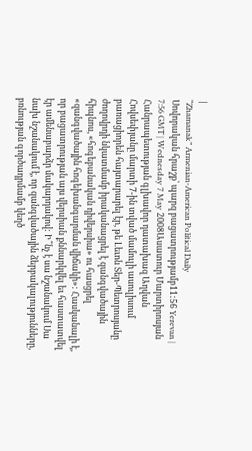|
“Zhamanak” Armenian-American Political Daily
Սովորական հրաշք՝ պարզ բացատրությամբ11:56 Yerevan | 7:56 GMT | Wednesday 7 May 2008Ասատուր Մարտիրոսյան Հանրապետության գլխավոր դատախազ Աղվան Հովսեփյանը մարտի 7-ին տված մամուլի ասուլիսում բառացիորեն հայտարարել էր, թե Լեւոն Տեր-Պետրոսյանը ժողովրդի նկատմամբ իրականացրել է զանգվածային հիպնոս, «հոգեբանական դիվերսիա» ու հասցրել «զանգվածային հոգեխանգարման վիճակի»: Հասկանալի է, որ բացատրության այս վերսիան քննարկվել եւ հաստատվել էր ամենաբարձր մակարդակով: Ի՞նչ է սա նշանակում Սա նախ նշանակում է, որ զանգվածային ձերբակալությունները, բռնության գործադրմամբ կեղծ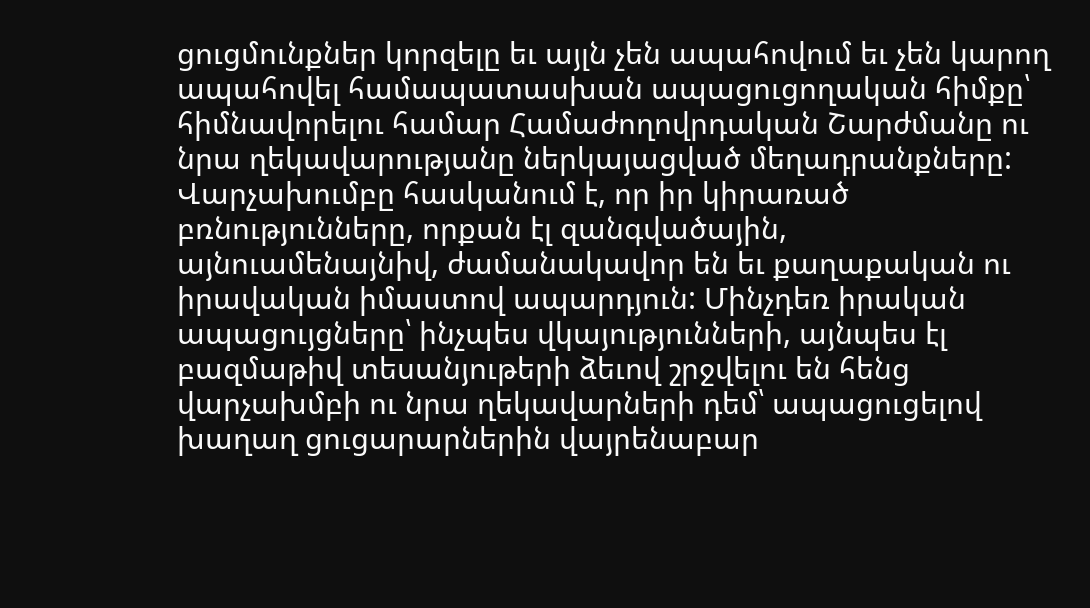ցուցմունքներ կորզելը եւ այլն չեն ապահովում եւ չեն կարող ապահովել համապատասխան ապացուցողական հիմքը՝ հիմնավորելու համար Համաժողովրդական Շարժմանը ու նրա ղեկավարությանը ներկայացված մեղադրանքները: Վարչախումբը հասկանում է, որ իր կիրառած բռնությունները, որքան էլ զանգվածային, այնուամենայնիվ, ժամանակավոր են եւ քաղաքական ու իրավական իմաստով ապարդյուն: Մինչդեռ իրական ապացույցները՝ ինչպես վկայությունների, այնպես էլ բազմաթիվ տեսանյութերի ձեւով շրջվելու են հենց վարչախմբի ու նրա ղեկավարների դեմ՝ ապացուցելով խաղաղ ցուցարարներին վայրենաբար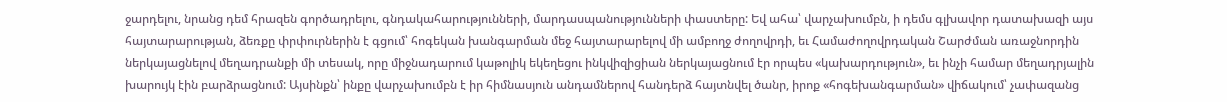ջարդելու, նրանց դեմ հրազեն գործադրելու, գնդակահարությունների, մարդասպանությունների փաստերը: Եվ ահա՝ վարչախումբն, ի դեմս գլխավոր դատախազի այս հայտարարության, ձեռքը փրփուրներին է գցում՝ հոգեկան խանգարման մեջ հայտարարելով մի ամբողջ ժողովրդի, եւ Համաժողովրդական Շարժման առաջնորդին ներկայացնելով մեղադրանքի մի տեսակ, որը միջնադարում կաթոլիկ եկեղեցու ինկվիզիցիան ներկայացնում էր որպես «կախարդություն», եւ ինչի համար մեղադրյալին խարույկ էին բարձրացնում: Այսինքն՝ ինքը վարչախումբն է իր հիմնասյուն անդամներով հանդերձ հայտնվել ծանր, իրոք «հոգեխանգարման» վիճակում՝ չափազանց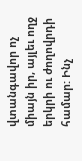վտանգավոր ոչ միայն իր, այլեւ ողջ երկրի ու ժողովրդի համար: Ինչ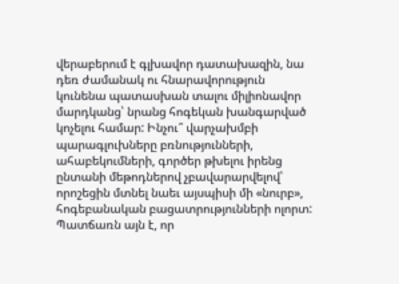վերաբերում է գլխավոր դատախազին, նա դեռ ժամանակ ու հնարավորություն կունենա պատասխան տալու միլիոնավոր մարդկանց՝ նրանց հոգեկան խանգարված կոչելու համար: Ինչու՞ վարչախմբի պարագլուխները բռնությունների, ահաբեկումների, գործեր թխելու իրենց ընտանի մեթոդներով չբավարարվելով՝ որոշեցին մտնել նաեւ այսպիսի մի «նուրբ», հոգեբանական բացատրությունների ոլորտ: Պատճառն այն է, որ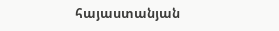հայաստանյան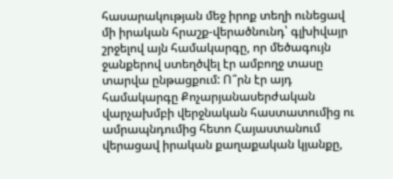հասարակության մեջ իրոք տեղի ունեցավ մի իրական հրաշք-վերածնունդ՝ գլխիվայր շրջելով այն համակարգը, որ մեծագույն ջանքերով ստեղծվել էր ամբողջ տասը տարվա ընթացքում: Ո՞րն էր այդ համակարգը Քոչարյանասերժական վարչախմբի վերջնական հաստատումից ու ամրապնդումից հետո Հայաստանում վերացավ իրական քաղաքական կյանքը,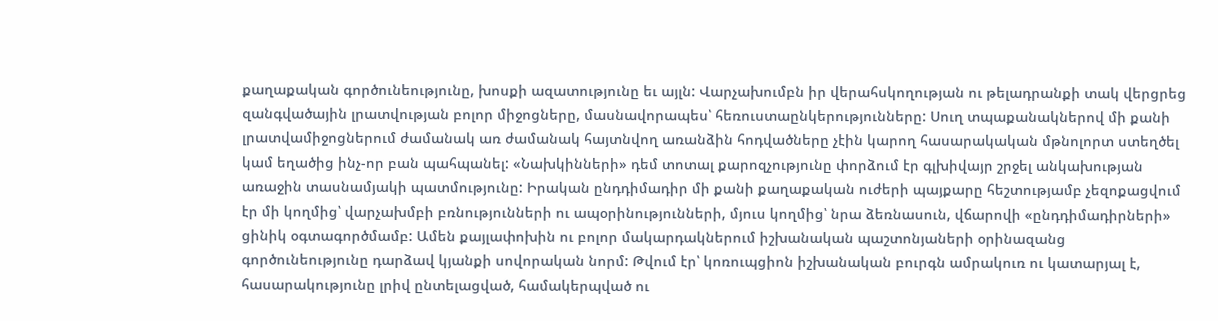քաղաքական գործունեությունը, խոսքի ազատությունը եւ այլն: Վարչախումբն իր վերահսկողության ու թելադրանքի տակ վերցրեց զանգվածային լրատվության բոլոր միջոցները, մասնավորապես՝ հեռուստաընկերությունները: Սուղ տպաքանակներով մի քանի լրատվամիջոցներում ժամանակ առ ժամանակ հայտնվող առանձին հոդվածները չէին կարող հասարակական մթնոլորտ ստեղծել կամ եղածից ինչ-որ բան պահպանել: «Նախկինների» դեմ տոտալ քարոզչությունը փորձում էր գլխիվայր շրջել անկախության առաջին տասնամյակի պատմությունը: Իրական ընդդիմադիր մի քանի քաղաքական ուժերի պայքարը հեշտությամբ չեզոքացվում էր մի կողմից՝ վարչախմբի բռնությունների ու ապօրինությունների, մյուս կողմից՝ նրա ձեռնասուն, վճարովի «ընդդիմադիրների» ցինիկ օգտագործմամբ: Ամեն քայլափոխին ու բոլոր մակարդակներում իշխանական պաշտոնյաների օրինազանց գործունեությունը դարձավ կյանքի սովորական նորմ: Թվում էր՝ կոռուպցիոն իշխանական բուրգն ամրակուռ ու կատարյալ է, հասարակությունը լրիվ ընտելացված, համակերպված ու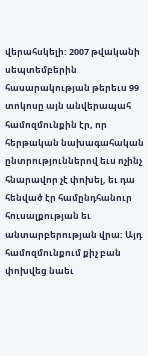վերահսկելի: 2007 թվականի սեպտեմբերին հասարակության թերեւս 99 տոկոսը այն անվերապահ համոզմունքին էր, որ հերթական նախագահական ընտրություններով եւս ոչինչ հնարավոր չէ փոխել, եւ դա հենված էր համընդհանուր հուսալքության եւ անտարբերության վրա: Այդ համոզմունքում քիչ բան փոխվեց նաեւ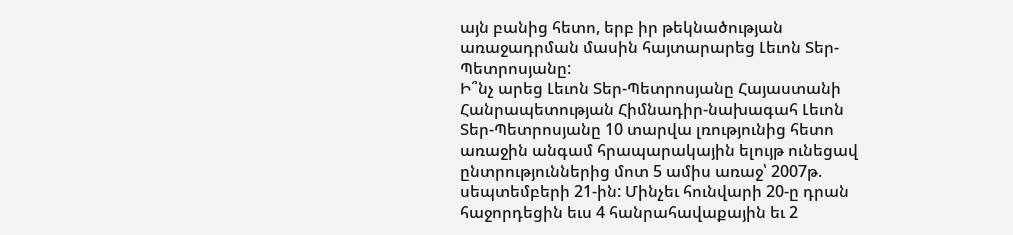այն բանից հետո, երբ իր թեկնածության առաջադրման մասին հայտարարեց Լեւոն Տեր-Պետրոսյանը:
Ի՞նչ արեց Լեւոն Տեր-Պետրոսյանը Հայաստանի Հանրապետության Հիմնադիր-նախագահ Լեւոն Տեր-Պետրոսյանը 10 տարվա լռությունից հետո առաջին անգամ հրապարակային ելույթ ունեցավ ընտրություններից մոտ 5 ամիս առաջ՝ 2007թ. սեպտեմբերի 21-ին: Մինչեւ հունվարի 20-ը դրան հաջորդեցին եւս 4 հանրահավաքային եւ 2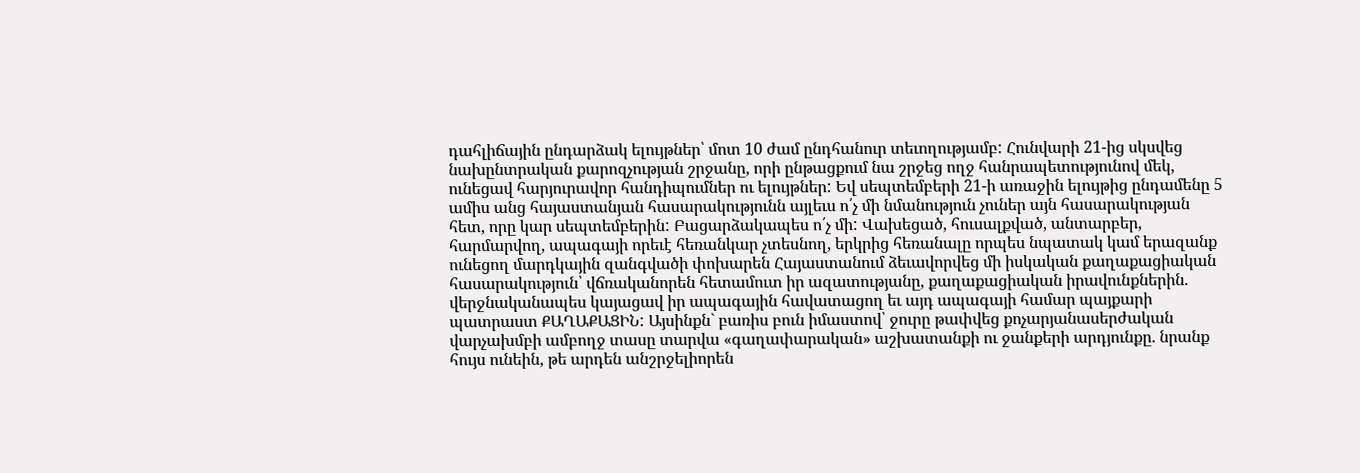դահլիճային ընդարձակ ելույթներ՝ մոտ 10 ժամ ընդհանուր տեւողությամբ: Հունվարի 21-ից սկսվեց նախընտրական քարոզչության շրջանը, որի ընթացքում նա շրջեց ողջ հանրապետությունով մեկ, ունեցավ հարյուրավոր հանդիպումներ ու ելույթներ: Եվ սեպտեմբերի 21-ի առաջին ելույթից ընդամենը 5 ամիս անց հայաստանյան հասարակությունն այլեւս ո՛չ մի նմանություն չուներ այն հասարակության հետ, որը կար սեպտեմբերին: Բացարձակապես ո՛չ մի: Վախեցած, հուսալքված, անտարբեր, հարմարվող, ապագայի որեւէ հեռանկար չտեսնող, երկրից հեռանալը որպես նպատակ կամ երազանք ունեցող մարդկային զանգվածի փոխարեն Հայաստանում ձեւավորվեց մի իսկական քաղաքացիական հասարակություն՝ վճռականորեն հետամուտ իր ազատությանը, քաղաքացիական իրավունքներին. վերջնականապես կայացավ իր ապագային հավատացող եւ այդ ապագայի համար պայքարի պատրաստ ՔԱՂԱՔԱՑԻՆ: Այսինքն` բառիս բուն իմաստով՝ ջուրը թափվեց քոչարյանասերժական վարչախմբի ամբողջ տասը տարվա «գաղափարական» աշխատանքի ու ջանքերի արդյունքը. նրանք հույս ունեին, թե արդեն անշրջելիորեն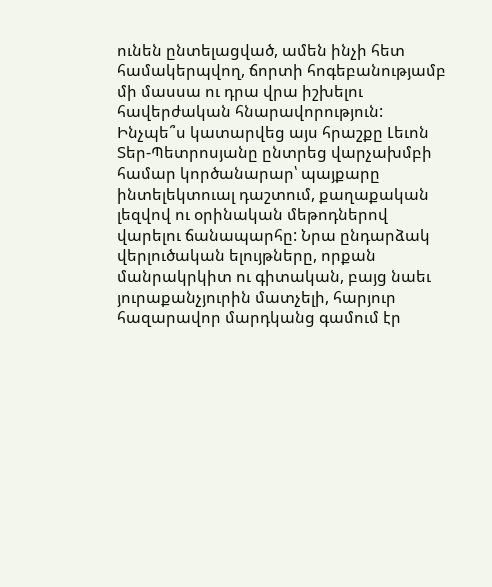ունեն ընտելացված, ամեն ինչի հետ համակերպվող, ճորտի հոգեբանությամբ մի մասսա ու դրա վրա իշխելու հավերժական հնարավորություն:
Ինչպե՞ս կատարվեց այս հրաշքը Լեւոն Տեր-Պետրոսյանը ընտրեց վարչախմբի համար կործանարար՝ պայքարը ինտելեկտուալ դաշտում, քաղաքական լեզվով ու օրինական մեթոդներով վարելու ճանապարհը: Նրա ընդարձակ վերլուծական ելույթները, որքան մանրակրկիտ ու գիտական, բայց նաեւ յուրաքանչյուրին մատչելի, հարյուր հազարավոր մարդկանց գամում էր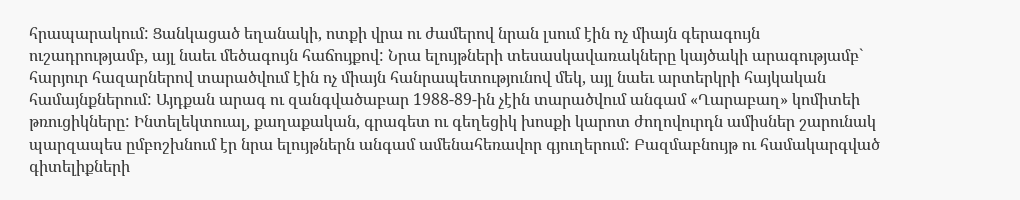հրապարակում: Ցանկացած եղանակի, ոտքի վրա ու ժամերով նրան լսում էին ոչ միայն գերագույն ուշադրությամբ, այլ նաեւ մեծագույն հաճույքով: Նրա ելույթների տեսասկավառակները կայծակի արագությամբ` հարյուր հազարներով տարածվում էին ոչ միայն հանրապետությունով մեկ, այլ նաեւ արտերկրի հայկական համայնքներում: Այդքան արագ ու զանգվածաբար 1988-89-ին չէին տարածվում անգամ «Ղարաբաղ» կոմիտեի թռուցիկները: Ինտելեկտուալ, քաղաքական, գրագետ ու գեղեցիկ խոսքի կարոտ ժողովուրդն ամիսներ շարունակ պարզապես ըմբոշխնում էր նրա ելույթներն անգամ ամենահեռավոր գյուղերում: Բազմաբնույթ ու համակարգված գիտելիքների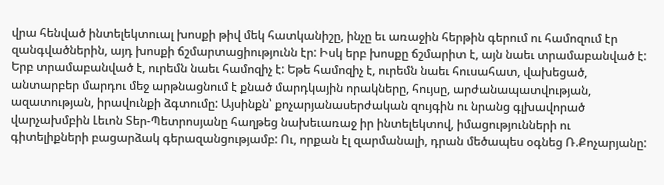վրա հենված ինտելեկտուալ խոսքի թիվ մեկ հատկանիշը, ինչը եւ առաջին հերթին գերում ու համոզում էր զանգվածներին, այդ խոսքի ճշմարտացիությունն էր: Իսկ երբ խոսքը ճշմարիտ է, այն նաեւ տրամաբանված է: Երբ տրամաբանված է, ուրեմն նաեւ համոզիչ է: Եթե համոզիչ է, ուրեմն նաեւ հուսահատ, վախեցած, անտարբեր մարդու մեջ արթնացնում է քնած մարդկային որակները, հույսը, արժանապատվության, ազատության, իրավունքի ձգտումը: Այսինքն՝ քոչարյանասերժական զույգին ու նրանց գլխավորած վարչախմբին Լեւոն Տեր-Պետրոսյանը հաղթեց նախեւառաջ իր ինտելեկտով, իմացությունների ու գիտելիքների բացարձակ գերազանցությամբ: Ու, որքան էլ զարմանալի, դրան մեծապես օգնեց Ռ.Քոչարյանը: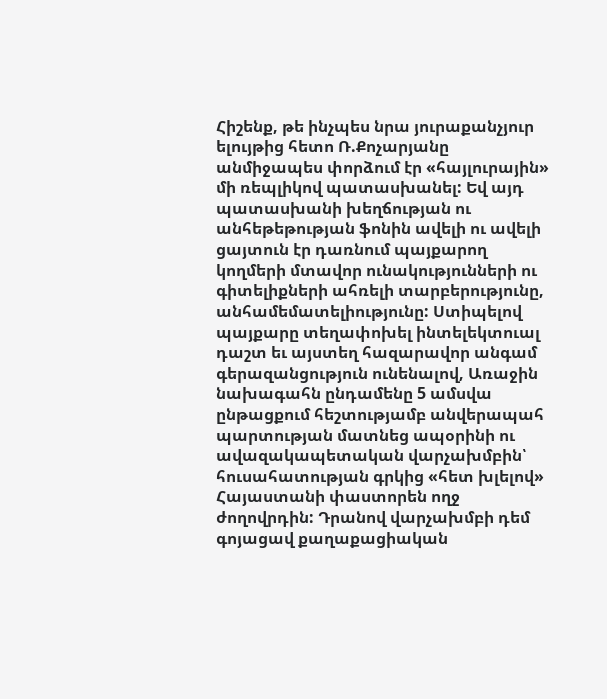Հիշենք, թե ինչպես նրա յուրաքանչյուր ելույթից հետո Ռ.Քոչարյանը անմիջապես փորձում էր «հայլուրային» մի ռեպլիկով պատասխանել: Եվ այդ պատասխանի խեղճության ու անհեթեթության ֆոնին ավելի ու ավելի ցայտուն էր դառնում պայքարող կողմերի մտավոր ունակությունների ու գիտելիքների ահռելի տարբերությունը, անհամեմատելիությունը: Ստիպելով պայքարը տեղափոխել ինտելեկտուալ դաշտ եւ այստեղ հազարավոր անգամ գերազանցություն ունենալով, Առաջին նախագահն ընդամենը 5 ամսվա ընթացքում հեշտությամբ անվերապահ պարտության մատնեց ապօրինի ու ավազակապետական վարչախմբին՝ հուսահատության գրկից «հետ խլելով» Հայաստանի փաստորեն ողջ ժողովրդին: Դրանով վարչախմբի դեմ գոյացավ քաղաքացիական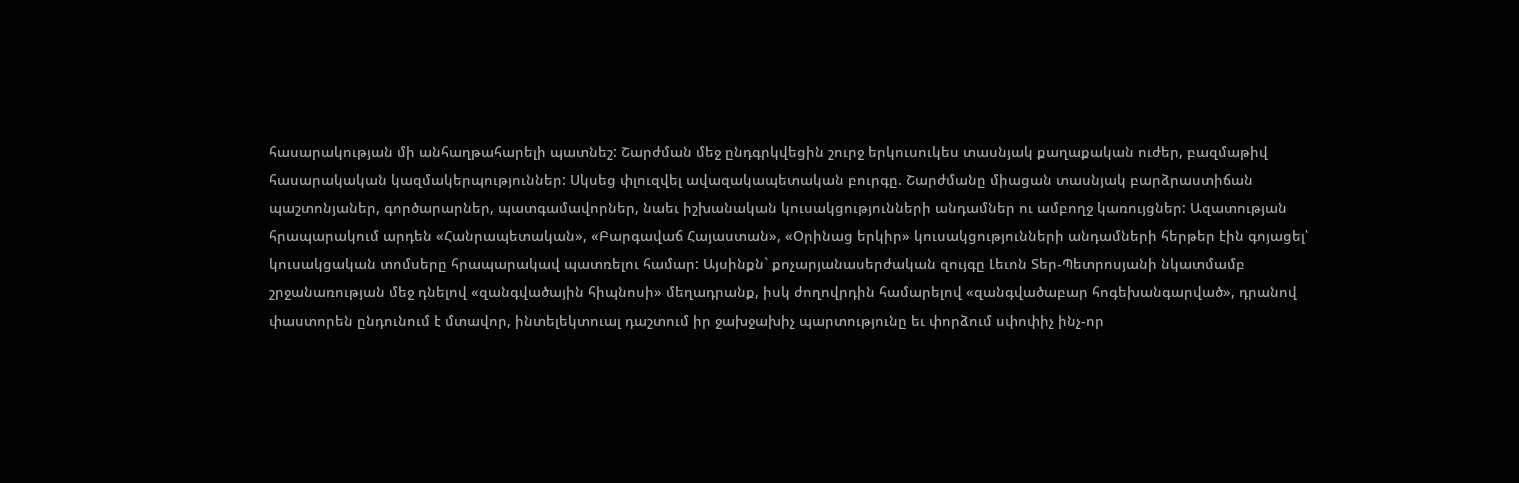հասարակության մի անհաղթահարելի պատնեշ: Շարժման մեջ ընդգրկվեցին շուրջ երկուսուկես տասնյակ քաղաքական ուժեր, բազմաթիվ հասարակական կազմակերպություններ: Սկսեց փլուզվել ավազակապետական բուրգը. Շարժմանը միացան տասնյակ բարձրաստիճան պաշտոնյաներ, գործարարներ, պատգամավորներ, նաեւ իշխանական կուսակցությունների անդամներ ու ամբողջ կառույցներ: Ազատության հրապարակում արդեն «Հանրապետական», «Բարգավաճ Հայաստան», «Օրինաց երկիր» կուսակցությունների անդամների հերթեր էին գոյացել՝ կուսակցական տոմսերը հրապարակավ պատռելու համար: Այսինքն` քոչարյանասերժական զույգը Լեւոն Տեր-Պետրոսյանի նկատմամբ շրջանառության մեջ դնելով «զանգվածային հիպնոսի» մեղադրանք, իսկ ժողովրդին համարելով «զանգվածաբար հոգեխանգարված», դրանով փաստորեն ընդունում է մտավոր, ինտելեկտուալ դաշտում իր ջախջախիչ պարտությունը եւ փորձում սփոփիչ ինչ-որ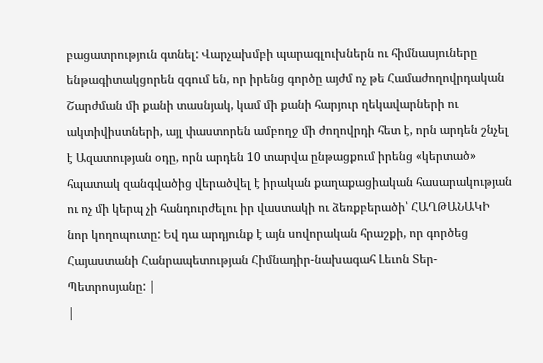բացատրություն գտնել: Վարչախմբի պարագլուխներն ու հիմնասյուները ենթագիտակցորեն զգում են, որ իրենց գործը այժմ ոչ թե Համաժողովրդական Շարժման մի քանի տասնյակ, կամ մի քանի հարյուր ղեկավարների ու ակտիվիստների, այլ փաստորեն ամբողջ մի ժողովրդի հետ է, որն արդեն շնչել է Ազատության օդը, որն արդեն 10 տարվա ընթացքում իրենց «կերտած» հպատակ զանգվածից վերածվել է իրական քաղաքացիական հասարակության ու ոչ մի կերպ չի հանդուրժելու իր վաստակի ու ձեռքբերածի՝ ՀԱՂԹԱՆԱԿԻ նոր կողոպուտը: Եվ դա արդյունք է այն սովորական հրաշքի, որ գործեց Հայաստանի Հանրապետության Հիմնադիր-նախագահ Լեւոն Տեր-Պետրոսյանը: |
|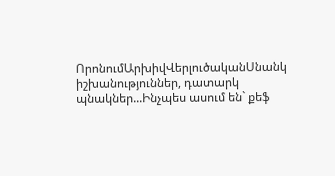ՈրոնումԱրխիվՎերլուծականՍնանկ իշխանություններ, դատարկ պնակներ...Ինչպես ասում են` քեֆ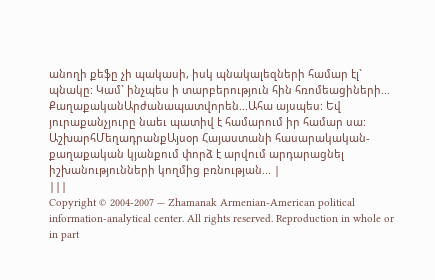անողի քեֆը չի պակասի, իսկ պնակալեզների համար էլ` պնակը: Կամ` ինչպես ի տարբերություն հին հռոմեացիների... ՔաղաքականԱրժանապատվորեն...Ահա այսպես: Եվ յուրաքանչյուրը նաեւ պատիվ է համարում իր համար սա: ԱշխարհՄեղադրանքԱյսօր Հայաստանի հասարակական-քաղաքական կյանքում փորձ է արվում արդարացնել իշխանությունների կողմից բռնության... |
|||
Copyright © 2004-2007 — Zhamanak Armenian-American political information-analytical center. All rights reserved. Reproduction in whole or in part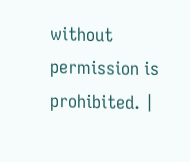without permission is prohibited. |